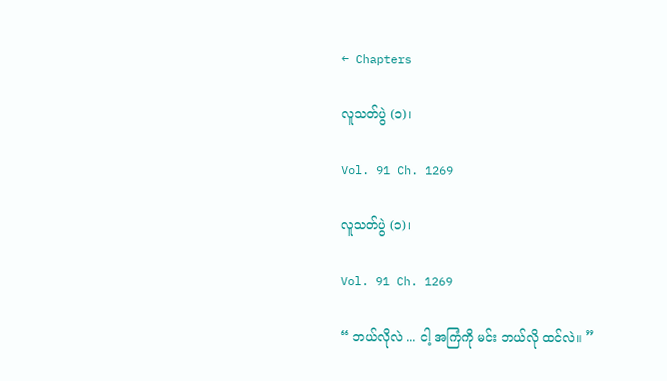← Chapters

လူသတ်ပွဲ (၁)၊

Vol. 91 Ch. 1269

လူသတ်ပွဲ (၁)၊

Vol. 91 Ch. 1269

“ ဘယ်လိုလဲ ... ငါ့ အကြံကို မင်း ဘယ်လို ထင်လဲ။ ”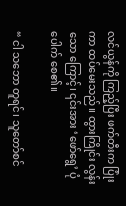လင်ယွန်ကို ကြည့်ပြီး ဖက်တီးက ပြုံးကာ ထပ်မေးသည်။ ထွားကြိုင်း လွန်းသော ကြောင့်၊ ၎င်းအား ‘ဖော်ရွေ’ ပုံပေါက် စေ၏။

“ ငါ သဘော တူရင်၊ သူတော်စင်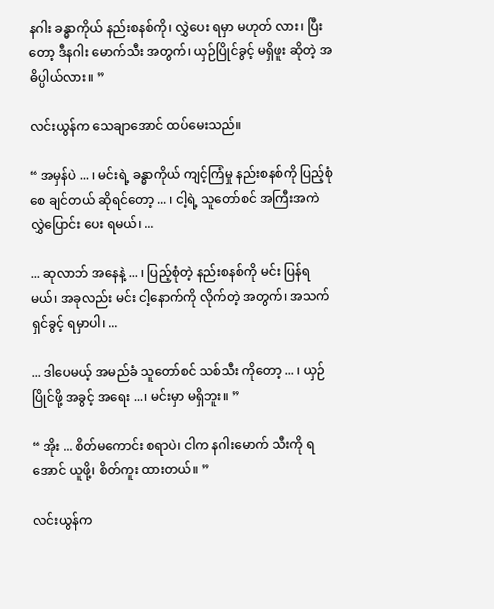နဂါး ခန္ဓာကိုယ် နည်းစနစ်ကို၊ လွှဲပေး ရမှာ မဟုတ် လား၊ ပြီးတော့ ဒီနဂါး မောက်သီး အတွက်၊ ယှဉ်ပြိုင်ခွင့် မရှိဖူး ဆိုတဲ့ အဓိပ္ပါယ်လား။ ”

လင်းယွန်က သေချာအောင် ထပ်မေးသည်။

“ အမှန်ပဲ ... ၊ မင်းရဲ့ ခန္ဓာကိုယ် ကျင့်ကြံမှု နည်းစနစ်ကို ပြည့်စုံစေ ချင်တယ် ဆိုရင်တော့ ... ၊ ငါ့ရဲ့ သူတော်စင် အကြီးအကဲ လွှဲပြောင်း ပေး ရမယ်၊ ...

... ဆုလာဘ် အနေနဲ့ ... ၊ ပြည့်စုံတဲ့ နည်းစနစ်ကို မင်း ပြန်ရမယ်၊ အခုလည်း မင်း ငါ့နောက်ကို လိုက်တဲ့ အတွက်၊ အသက် ရှင်ခွင့် ရမှာပါ၊ ...

... ဒါပေမယ့် အမည်ခံ သူတော်စင် သစ်သီး ကိုတော့ ... ၊ ယှဉ်ပြိုင်ဖို့ အခွင့် အရေး ...၊ မင်းမှာ မရှိဘူး။ ”

“ အိုး ... စိတ်မကောင်း စရာပဲ၊ ငါက နဂါးမောက် သီးကို ရအောင် ယူဖို့၊ စိတ်ကူး ထားတယ်။ ”

လင်းယွန်က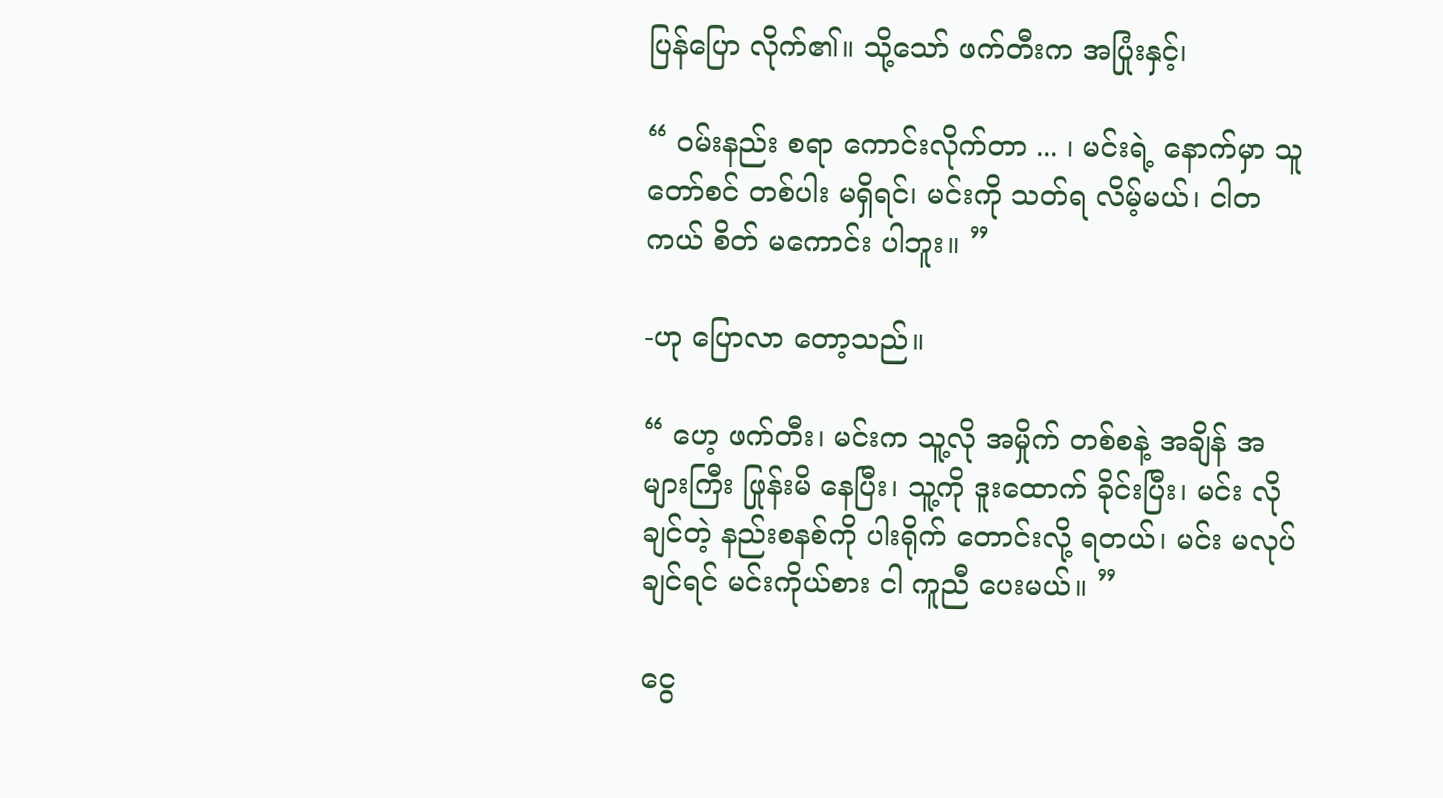ပြန်ပြော လိုက်၏။ သို့သော် ဖက်တီးက အပြုံးနှင့်၊

“ ဝမ်းနည်း စရာ ကောင်းလိုက်တာ ... ၊ မင်းရဲ့ နောက်မှာ သူတော်စင် တစ်ပါး မရှိရင်၊ မင်းကို သတ်ရ လိမ့်မယ်၊ ငါတကယ် စိတ် မကောင်း ပါဘူး။ ”

-ဟု ပြောလာ တော့သည်။

“ ဟေ့ ဖက်တီး၊ မင်းက သူ့လို အမှိုက် တစ်စနဲ့ အချိန် အများကြီး ဖြုန်းမိ နေပြီး၊ သူ့ကို ဒူးထောက် ခိုင်းပြီး၊ မင်း လိုချင်တဲ့ နည်းစနစ်ကို ပါးရိုက် တောင်းလို့ ရတယ်၊ မင်း မလုပ် ချင်ရင် မင်းကိုယ်စား ငါ ကူညီ ပေးမယ်။ ”

ငွေ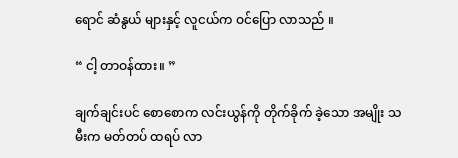ရောင် ဆံနွယ် များနှင့် လူငယ်က ဝင်ပြော လာသည် ။

“ ငါ့ တာဝန်ထား။ ”

ချက်ချင်းပင် စောစောက လင်းယွန်ကို တိုက်ခိုက် ခဲ့သော အမျိုး သမီးက မတ်တပ် ထရပ် လာ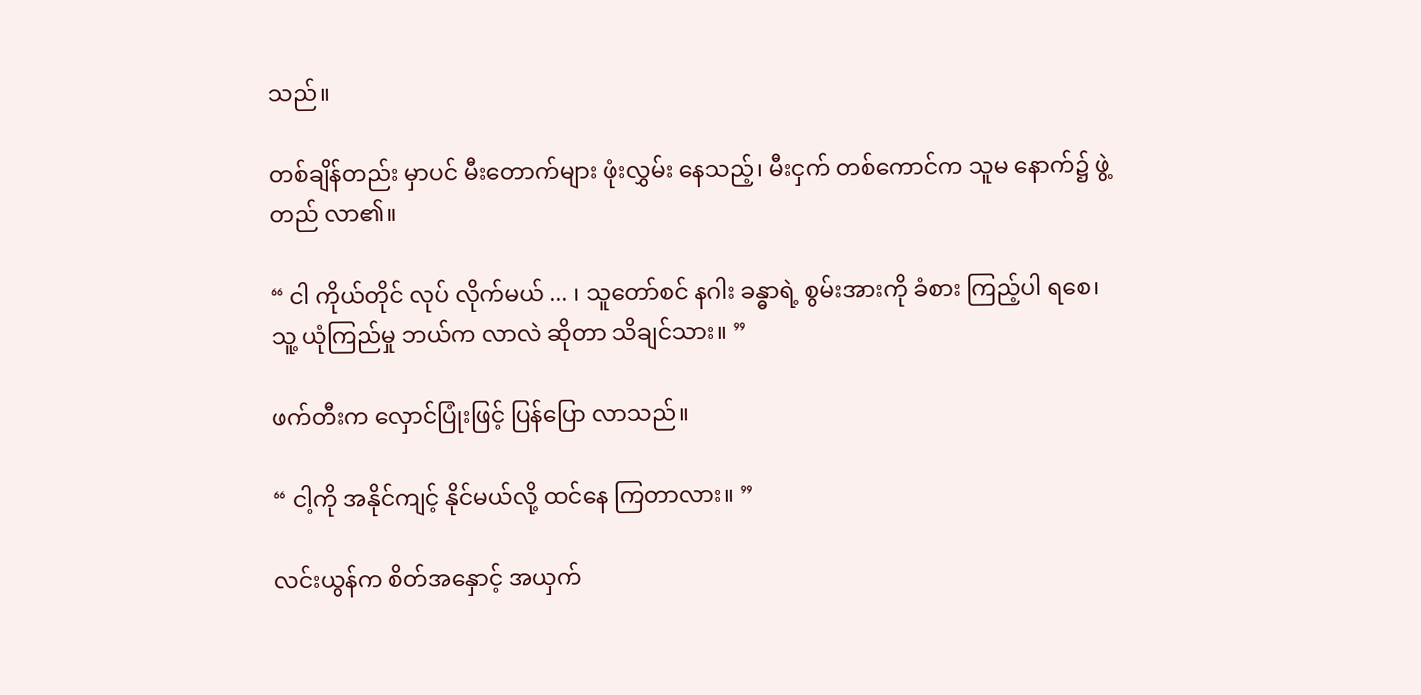သည်။

တစ်ချိန်တည်း မှာပင် မီးတောက်များ ဖုံးလွှမ်း နေသည့်၊ မီးငှက် တစ်ကောင်က သူမ နောက်၌ ဖွဲ့တည် လာ၏။

“ ငါ ကိုယ်တိုင် လုပ် လိုက်မယ် ... ၊ သူတော်စင် နဂါး ခန္ဓာရဲ့ စွမ်းအားကို ခံစား ကြည့်ပါ ရစေ၊ သူ့ ယုံကြည်မှု ဘယ်က လာလဲ ဆိုတာ သိချင်သား။ ”

ဖက်တီးက လှောင်ပြုံးဖြင့် ပြန်ပြော လာသည်။

“ ငါ့ကို အနိုင်ကျင့် နိုင်မယ်လို့ ထင်နေ ကြတာလား။ ”

လင်းယွန်က စိတ်အနှောင့် အယှက်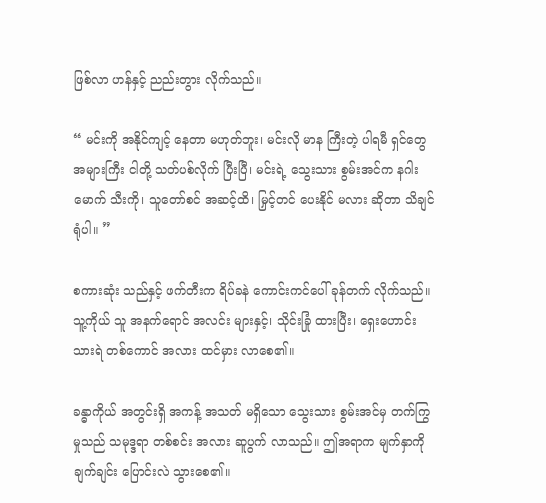ဖြစ်လာ ဟန်နှင့် ညည်းတွား လိုက်သည်။

“ မင်းကို အနိုင်ကျင့် နေတာ မဟုတ်ဘူး၊ မင်းလို မာန ကြီးတဲ့ ပါရမီ ရှင်တွေ အများကြီး ငါတို့ သတ်ပစ်လိုက် ပြီးပြီ၊ မင်းရဲ့ သွေးသား စွမ်းအင်က နဂါးမောက် သီးကို၊ သူတော်စင် အဆင့်ထိ၊ မြှင့်တင် ပေးနိုင် မလား ဆိုတာ သိချင် ရုံပါ။ ”

စကားဆုံး သည်နှင့် ဖက်တီးက ရိပ်ခနဲ ကောင်းကင်ပေါ် ခုန်တက် လိုက်သည်။ သူ့ကိုယ် သူ အနက်ရောင် အလင်း များနှင့်၊ သိုင်းခြုံ ထားပြီး၊ ရှေးဟောင်း သားရဲ တစ်ကောင် အလား ထင်မှား လာစေ၏။

ခန္ဓာကိုယ် အတွင်းရှိ အကန့် အသတ် မရှိသော သွေးသား စွမ်းအင်မှ တက်ကြွ မှုသည် သမုဒ္ဒရာ တစ်စင်း အလား ဆူပွက် လာသည်။ ဤအရာက မျက်နှာကို ချက်ချင်း ပြောင်းလဲ သွားစေ၏။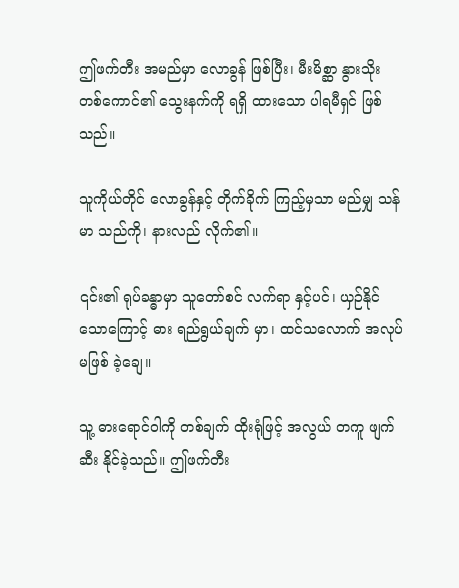ဤဖက်တီး အမည်မှာ လောခွန် ဖြစ်ပြီး၊ မီးမိစ္ဆာ နွားသိုး တစ်ကောင်၏ သွေးနက်ကို ရရှိ ထားသော ပါရမီရှင် ဖြစ်သည်။

သူကိုယ်တိုင် လောခွန်နှင့် တိုက်ခိုက် ကြည့်မှသာ မည်မျှ သန်မာ သည်ကို၊ နားလည် လိုက်၏။

၎င်း၏ ရုပ်ခန္ဓာမှာ သူတော်စင် လက်ရာ နှင့်ပင်၊ ယှဉ်နိုင် သောကြောင့် ဓား ရည်ရွယ်ချက် မှာ၊ ထင်သလောက် အလုပ် မဖြစ် ခဲ့ချေ။

သူ့ ဓားရောင်ဝါကို တစ်ချက် ထိုးရုံဖြင့် အလွယ် တကူ ဖျက်ဆီး နိုင်ခဲ့သည်။ ဤဖက်တီး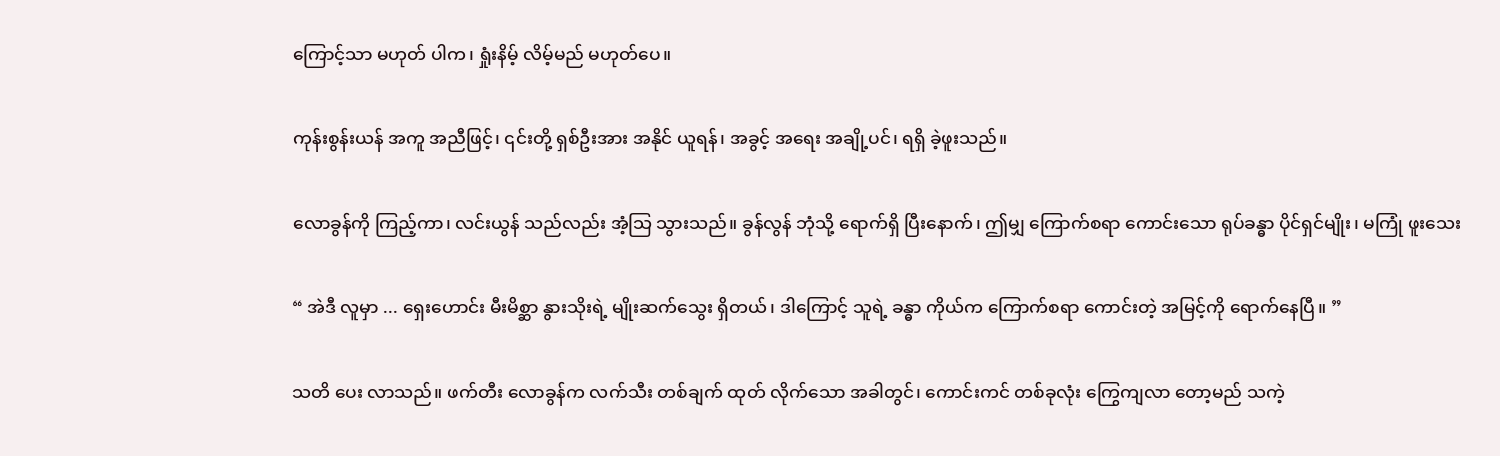ကြောင့်သာ မဟုတ် ပါက၊ ရှုံးနိမ့် လိမ့်မည် မဟုတ်ပေ။

ကုန်းစွန်းယန် အကူ အညီဖြင့်၊ ၎င်းတို့ ရှစ်ဦးအား အနိုင် ယူရန်၊ အခွင့် အရေး အချို့ပင်၊ ရရှိ ခဲ့ဖူးသည်။

လောခွန်ကို ကြည့်ကာ၊ လင်းယွန် သည်လည်း အံ့သြ သွားသည်။ ခွန်လွန် ဘုံသို့ ရောက်ရှိ ပြီးနောက်၊ ဤမျှ ကြောက်စရာ ကောင်းသော ရုပ်ခန္ဓာ ပိုင်ရှင်မျိုး၊ မကြုံ ဖူးသေး

“ အဲဒီ လူမှာ ... ရှေးဟောင်း မီးမိစ္ဆာ နွားသိုးရဲ့ မျိုးဆက်သွေး ရှိတယ်၊ ဒါကြောင့် သူရဲ့ ခန္ဓာ ကိုယ်က ကြောက်စရာ ကောင်းတဲ့ အမြင့်ကို ရောက်နေပြီ။ ”

သတိ ပေး လာသည်။ ဖက်တီး လောခွန်က လက်သီး တစ်ချက် ထုတ် လိုက်သော အခါတွင်၊ ကောင်းကင် တစ်ခုလုံး ကြွေကျလာ တော့မည် သကဲ့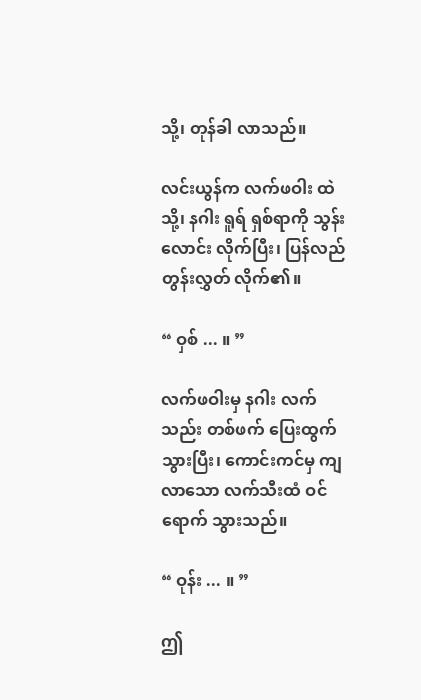သို့၊ တုန်ခါ လာသည်။

လင်းယွန်က လက်ဖဝါး ထဲသို့၊ နဂါး ရူရ် ရှစ်ရာကို သွန်းလောင်း လိုက်ပြီး၊ ပြန်လည် တွန်းလွှတ် လိုက်၏။

“ ဝှစ် ... ။ ”

လက်ဖဝါးမှ နဂါး လက်သည်း တစ်ဖက် ပြေးထွက် သွားပြီး၊ ကောင်းကင်မှ ကျလာသော လက်သီးထံ ဝင်ရောက် သွားသည်။

“ ဝုန်း ... ။ ”

ဤ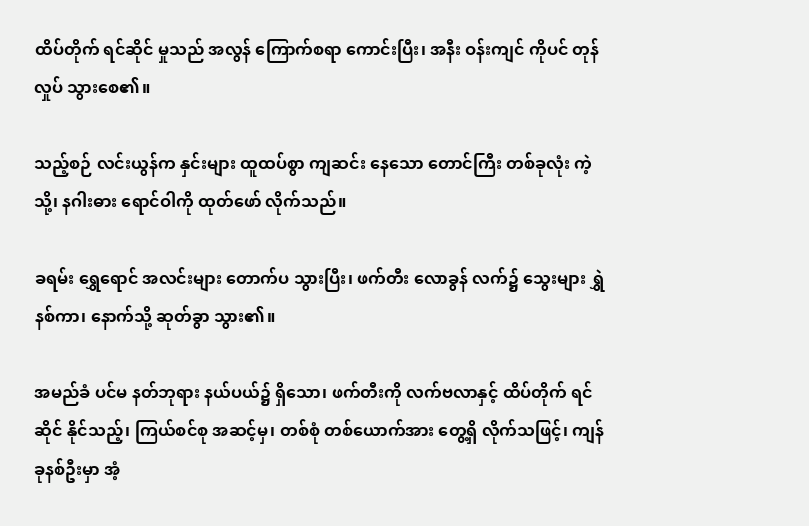ထိပ်တိုက် ရင်ဆိုင် မှုသည် အလွန် ကြောက်စရာ ကောင်းပြီး၊ အနီး ဝန်းကျင် ကိုပင် တုန်လှုပ် သွားစေ၏။

သည့်စဉ် လင်းယွန်က နှင်းများ ထူထပ်စွာ ကျဆင်း နေသော တောင်ကြီး တစ်ခုလုံး ကဲ့သို့၊ နဂါးဓား ရောင်ဝါကို ထုတ်ဖော် လိုက်သည်။

ခရမ်း ရွှေရောင် အလင်းများ တောက်ပ သွားပြီး၊ ဖက်တီး လောခွန် လက်၌ သွေးများ ရွှဲနစ်ကာ၊ နောက်သို့ ဆုတ်ခွာ သွား၏။

အမည်ခံ ပင်မ နတ်ဘုရား နယ်ပယ်၌ ရှိသော၊ ဖက်တီးကို လက်ဗလာနှင့် ထိပ်တိုက် ရင်ဆိုင် နိုင်သည့်၊ ကြယ်စင်စု အဆင့်မှ၊ တစ်စုံ တစ်ယောက်အား တွေ့ရှိ လိုက်သဖြင့်၊ ကျန် ခုနစ်ဦးမှာ အံ့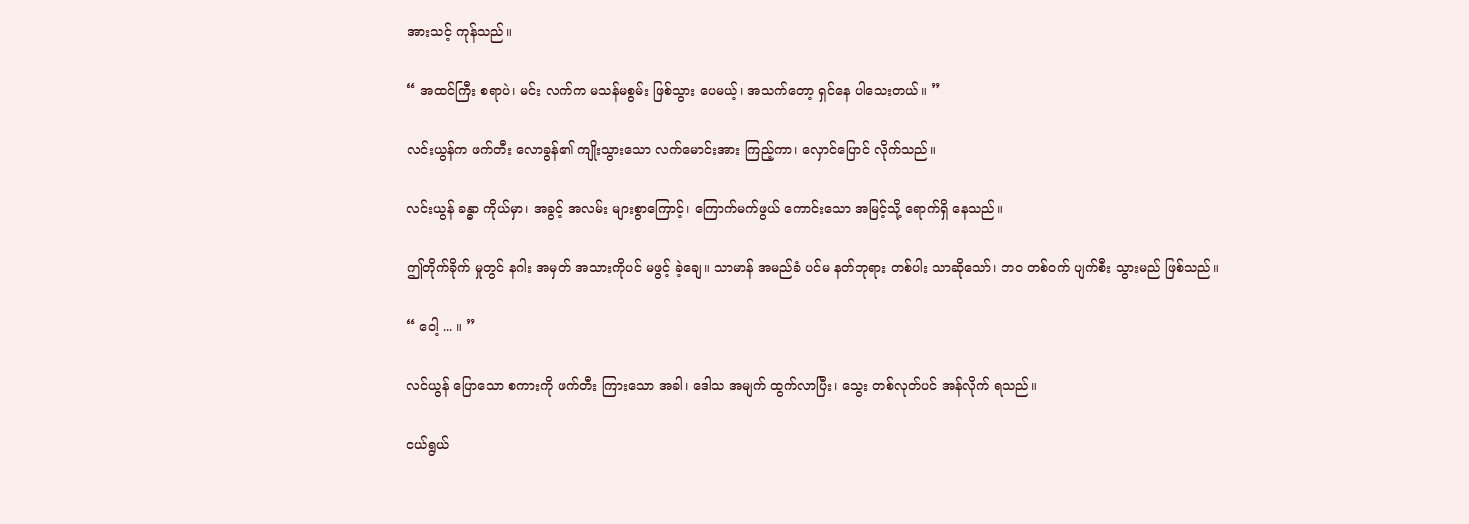အားသင့် ကုန်သည်။

“ အထင်ကြီး စရာပဲ၊ မင်း လက်က မသန်မစွမ်း ဖြစ်သွား ပေမယ့်၊ အသက်တော့ ရှင်နေ ပါသေးတယ်။ ”

လင်းယွန်က ဖက်တီး လောခွန်၏ ကျိုးသွားသော လက်မောင်းအား ကြည့်ကာ၊ လှောင်ပြောင် လိုက်သည်။

လင်းယွန် ခန္ဓာ ကိုယ်မှာ၊ အခွင့် အလမ်း များစွာကြောင့်၊ ကြောက်မက်ဖွယ် ကောင်းသော အမြင့်သို့ ရောက်ရှိ နေသည်။

ဤတိုက်ခိုက် မှုတွင် နဂါး အမှတ် အသားကိုပင် မဖွင့် ခဲ့ချေ။ သာမာန် အမည်ခံ ပင်မ နတ်ဘုရား တစ်ပါး သာဆိုသော်၊ ဘဝ တစ်ဝက် ပျက်စီး သွားမည် ဖြစ်သည်။

“ ဝေါ့ ... ။ ”

လင်ယွန် ပြောသော စကားကို ဖက်တီး ကြားသော အခါ၊ ဒေါသ အမျက် ထွက်လာပြီး၊ သွေး တစ်လုတ်ပင် အန်လိုက် ရသည်။

ငယ်ရွယ်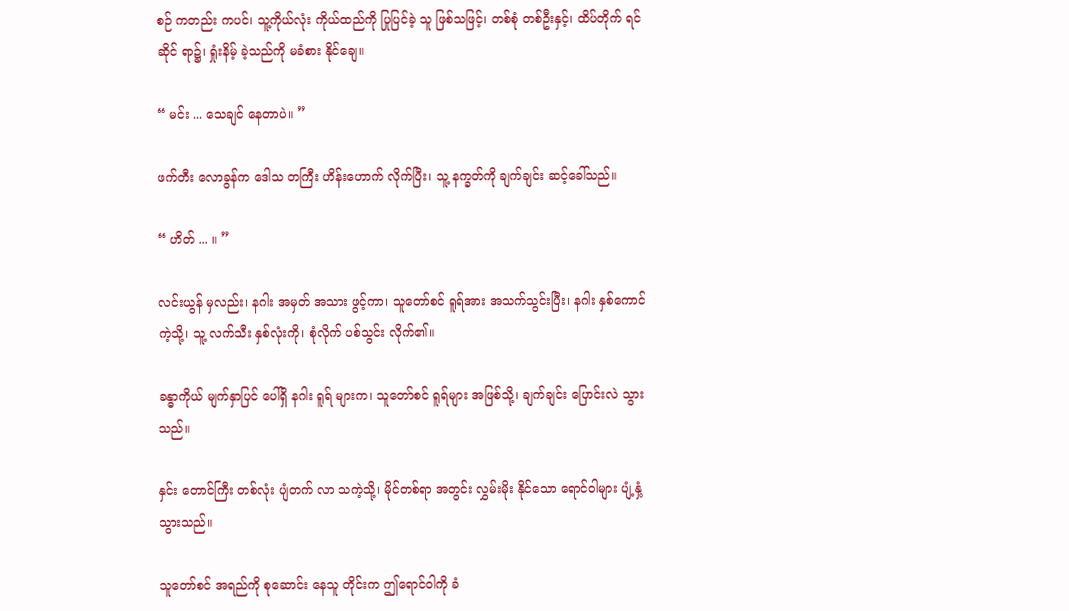စဉ် ကတည်း ကပင်၊ သူ့ကိုယ်လုံး ကိုယ်ထည်ကို ပြုပြင်ခဲ့ သူ ဖြစ်သဖြင့်၊ တစ်စုံ တစ်ဦးနှင့်၊ ထိပ်တိုက် ရင်ဆိုင် ရာ၌၊ ရှုံးနိမ့် ခဲ့သည်ကို မခံစား နိုင်ချေ။

“ မင်း ... သေချင် နေတာပဲ။ ”

ဖက်တီး လောခွန်က ဒေါသ တကြီး ဟိန်းဟောက် လိုက်ပြီး၊ သူ့ နက္ခတ်ကို ချက်ချင်း ဆင့်ခေါ်သည်။

“ ဟိတ် ... ။ ”

လင်းယွန် မှလည်း၊ နဂါး အမှတ် အသား ဖွင့်ကာ၊ သူတော်စင် ရူရ်အား အသက်သွင်းပြီး၊ နဂါး နှစ်ကောင် ကဲ့သို့၊ သူ့ လက်သီး နှစ်လုံးကို၊ စုံလိုက် ပစ်သွင်း လိုက်၏။

ခန္ဓာကိုယ် မျက်နှာပြင် ပေါ်ရှိ နဂါး ရူရ် များက၊ သူတော်စင် ရူရ်များ အဖြစ်သို့၊ ချက်ချင်း ပြောင်းလဲ သွားသည်။

နှင်း တောင်ကြီး တစ်လုံး ပျံတက် လာ သကဲ့သို့၊ မိုင်တစ်ရာ အတွင်း လွှမ်းမိုး နိုင်သော ရောင်ဝါများ ပျံ့နှံ့ သွားသည်။

သူတော်စင် အရည်ကို စုဆောင်း နေသူ တိုင်းက ဤရောင်ဝါကို ခံ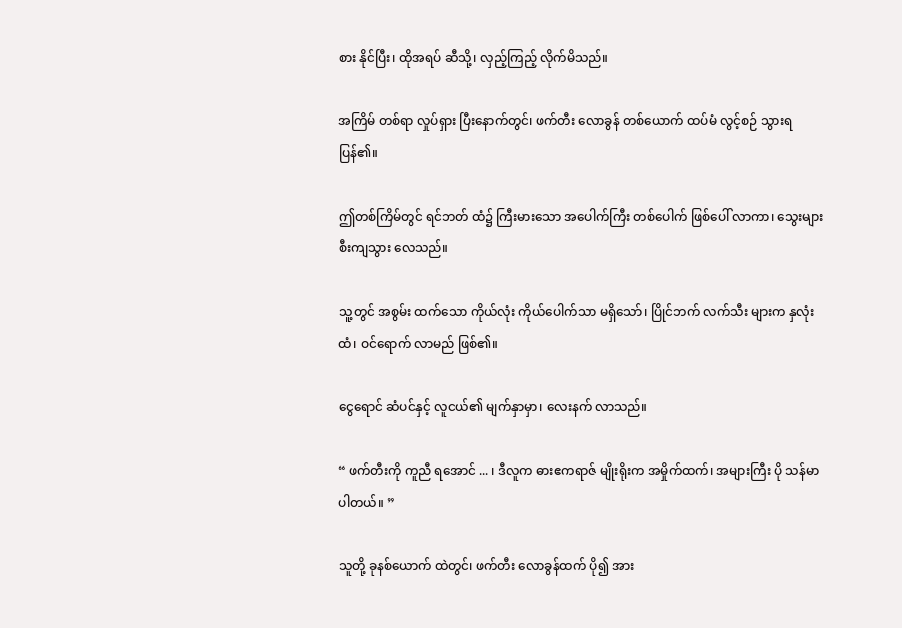စား နိုင်ပြီး၊ ထိုအရပ် ဆီသို့၊ လှည့်ကြည့် လိုက်မိသည်။

အကြိမ် တစ်ရာ လှုပ်ရှား ပြီးနောက်တွင်၊ ဖက်တီး လောခွန် တစ်ယောက် ထပ်မံ လွင့်စဉ် သွားရ ပြန်၏။

ဤတစ်ကြိမ်တွင် ရင်ဘတ် ထံ၌ ကြီးမားသော အပေါက်ကြီး တစ်ပေါက် ဖြစ်ပေါ် လာကာ၊ သွေးများ စီးကျသွား လေသည်။

သူ့တွင် အစွမ်း ထက်သော ကိုယ်လုံး ကိုယ်ပေါက်သာ မရှိသော်၊ ပြိုင်ဘက် လက်သီး များက နှလုံးထံ၊ ဝင်ရောက် လာမည် ဖြစ်၏။

ငွေရောင် ဆံပင်နှင့် လူငယ်၏ မျက်နှာမှာ၊ လေးနက် လာသည်။

“ ဖက်တီးကို ကူညီ ရအောင် ... ၊ ဒီလူက ဓားဧကရာဇ် မျိုးရိုးက အမှိုက်ထက်၊ အများကြီး ပို သန်မာ ပါတယ်။ ”

သူတို့ ခုနစ်ယောက် ထဲတွင်၊ ဖက်တီး လောခွန်ထက် ပို၍ အား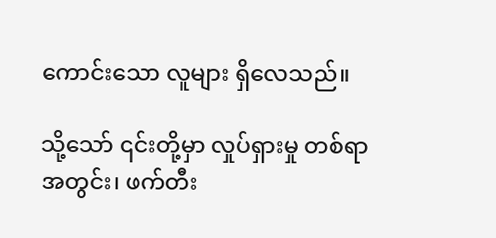ကောင်းသော လူများ ရှိလေသည်။

သို့သော် ၎င်းတို့မှာ လှုပ်ရှားမှု တစ်ရာ အတွင်း၊ ဖက်တီး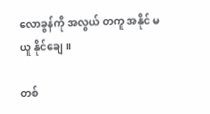လောခွန်ကို အလွယ် တကူ အနိုင် မယူ နိုင်ချေ။

တစ်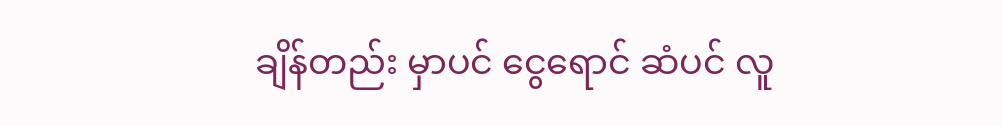ချိန်တည်း မှာပင် ငွေရောင် ဆံပင် လူ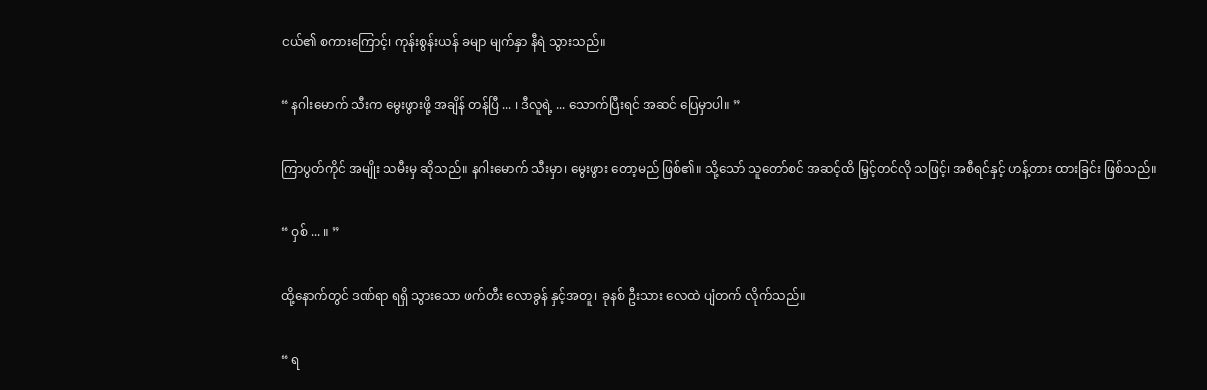ငယ်၏ စကားကြောင့်၊ ကုန်းစွန်းယန် ခမျာ မျက်နှာ နီရဲ သွားသည်။

“ နဂါးမောက် သီးက မွေးဖွားဖို့ အချိန် တန်ပြီ ... ၊ ဒီလူရဲ့ ... သောက်ပြီးရင် အဆင် ပြေမှာပါ။ ”

ကြာပွတ်ကိုင် အမျိုး သမီးမှ ဆိုသည်။ နဂါးမောက် သီးမှာ၊ မွေးဖွား တော့မည် ဖြစ်၏။ သို့သော် သူတော်စင် အဆင့်ထိ မြှင့်တင်လို သဖြင့်၊ အစီရင်နှင့် ဟန့်တား ထားခြင်း ဖြစ်သည်။

“ ဝှစ် ... ။ ”

ထို့နောက်တွင် ဒဏ်ရာ ရရှိ သွားသော ဖက်တီး လောခွန် နှင့်အတူ၊ ခုနစ် ဦးသား လေထဲ ပျံတက် လိုက်သည်။

“ ရ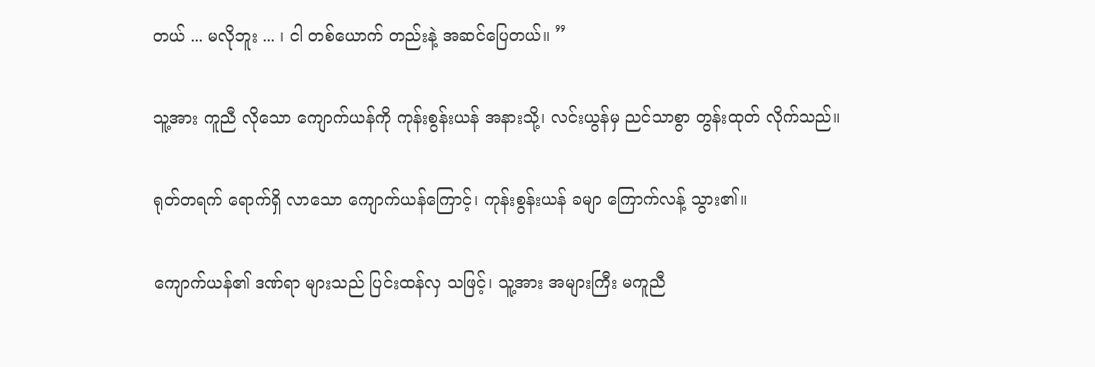တယ် ... မလိုဘူး ... ၊ ငါ တစ်ယောက် တည်းနဲ့ အဆင်ပြေတယ်။ ”

သူ့အား ကူညီ လိုသော ကျောက်ယန်ကို ကုန်းစွန်းယန် အနားသို့၊ လင်းယွန်မှ ညင်သာစွာ တွန်းထုတ် လိုက်သည်။

ရုတ်တရက် ရောက်ရှိ လာသော ကျောက်ယန်ကြောင့်၊ ကုန်းစွန်းယန် ခမျာ ကြောက်လန့် သွား၏။

ကျောက်ယန်၏ ဒဏ်ရာ များသည် ပြင်းထန်လှ သဖြင့်၊ သူ့အား အများကြီး မကူညီ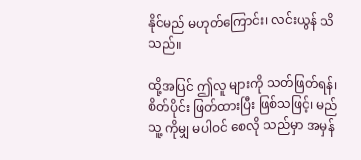နိုင်မည် မဟုတ်ကြောင်း၊ လင်းယွန် သိသည်။

ထို့အပြင် ဤလူ များကို သတ်ဖြတ်ရန်၊ စိတ်ပိုင်း ဖြတ်ထားပြီး ဖြစ်သဖြင့်၊ မည်သူ့ ကိုမျှ မပါဝင် စေလို သည်မှာ အမှန်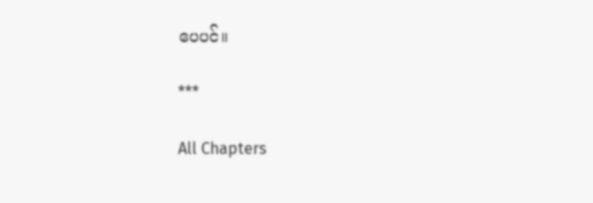ပေပင်။

***

All Chapters